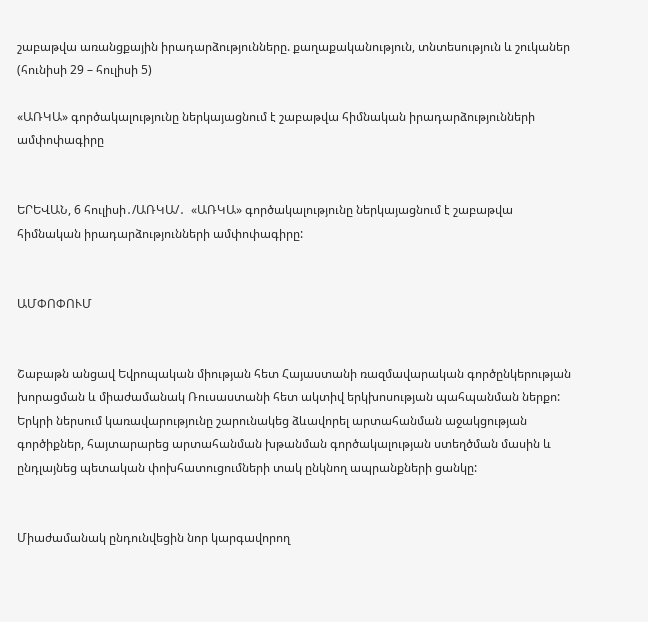շաբաթվա առանցքային իրադարձությունները. քաղաքականություն, տնտեսություն և շուկաներ (հունիսի 29 – հուլիսի 5)

«ԱՌԿԱ» գործակալությունը ներկայացնում է շաբաթվա հիմնական իրադարձությունների ամփոփագիրը


ԵՐԵՎԱՆ, 6 հուլիսի․/ԱՌԿԱ/․  «ԱՌԿԱ» գործակալությունը ներկայացնում է շաբաթվա հիմնական իրադարձությունների ամփոփագիրը:


ԱՄՓՈՓՈՒՄ


Շաբաթն անցավ Եվրոպական միության հետ Հայաստանի ռազմավարական գործընկերության խորացման և միաժամանակ Ռուսաստանի հետ ակտիվ երկխոսության պահպանման ներքո: Երկրի ներսում կառավարությունը շարունակեց ձևավորել արտահանման աջակցության գործիքներ, հայտարարեց արտահանման խթանման գործակալության ստեղծման մասին և ընդլայնեց պետական փոխհատուցումների տակ ընկնող ապրանքների ցանկը:


Միաժամանակ ընդունվեցին նոր կարգավորող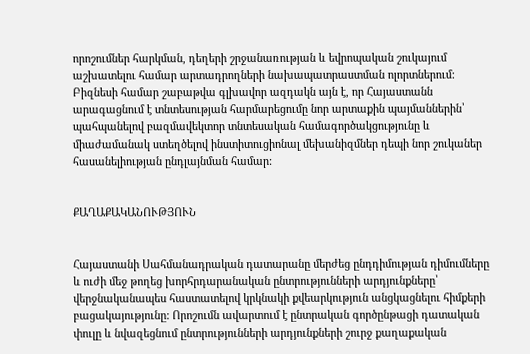որոշումներ հարկման, դեղերի շրջանառության և եվրոպական շուկայում աշխատելու համար արտադրողների նախապատրաստման ոլորտներում: Բիզնեսի համար շաբաթվա գլխավոր ազդակն այն է, որ Հայաստանն արագացնում է տնտեսության հարմարեցումը նոր արտաքին պայմաններին՝ պահպանելով բազմավեկտոր տնտեսական համագործակցությունը և միաժամանակ ստեղծելով ինստիտուցիոնալ մեխանիզմներ դեպի նոր շուկաներ հասանելիության ընդլայնման համար:


ՔԱՂԱՔԱԿԱՆՈՒԹՅՈՒՆ


Հայաստանի Սահմանադրական դատարանը մերժեց ընդդիմության դիմումները և ուժի մեջ թողեց խորհրդարանական ընտրությունների արդյունքները՝ վերջնականապես հաստատելով կրկնակի քվեարկություն անցկացնելու հիմքերի բացակայությունը: Որոշումն ավարտում է ընտրական գործընթացի դատական փուլը և նվազեցնում ընտրությունների արդյունքների շուրջ քաղաքական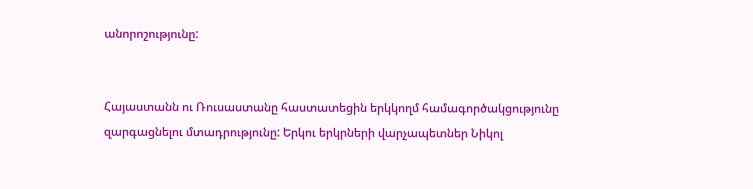անորոշությունը:


Հայաստանն ու Ռուսաստանը հաստատեցին երկկողմ համագործակցությունը զարգացնելու մտադրությունը: Երկու երկրների վարչապետներ Նիկոլ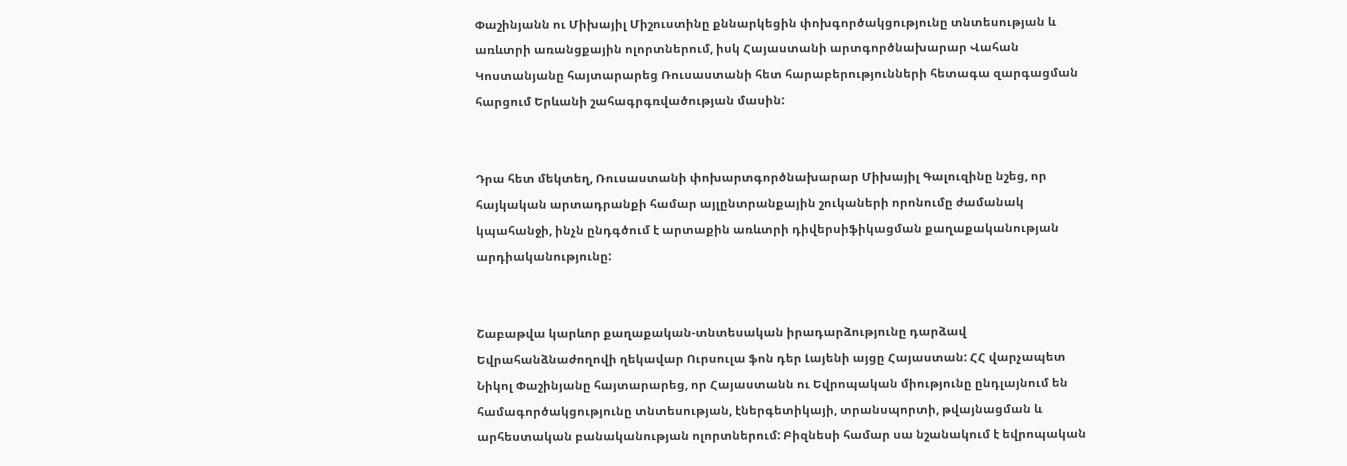Փաշինյանն ու Միխայիլ Միշուստինը քննարկեցին փոխգործակցությունը տնտեսության և առևտրի առանցքային ոլորտներում, իսկ Հայաստանի արտգործնախարար Վահան Կոստանյանը հայտարարեց Ռուսաստանի հետ հարաբերությունների հետագա զարգացման հարցում Երևանի շահագրգռվածության մասին:


Դրա հետ մեկտեղ, Ռուսաստանի փոխարտգործնախարար Միխայիլ Գալուզինը նշեց, որ հայկական արտադրանքի համար այլընտրանքային շուկաների որոնումը ժամանակ կպահանջի, ինչն ընդգծում է արտաքին առևտրի դիվերսիֆիկացման քաղաքականության արդիականությունը:


Շաբաթվա կարևոր քաղաքական-տնտեսական իրադարձությունը դարձավ Եվրահանձնաժողովի ղեկավար Ուրսուլա ֆոն դեր Լայենի այցը Հայաստան: ՀՀ վարչապետ Նիկոլ Փաշինյանը հայտարարեց, որ Հայաստանն ու Եվրոպական միությունը ընդլայնում են համագործակցությունը տնտեսության, էներգետիկայի, տրանսպորտի, թվայնացման և արհեստական բանականության ոլորտներում: Բիզնեսի համար սա նշանակում է եվրոպական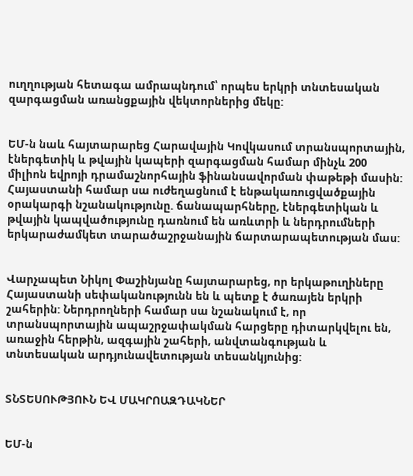ուղղության հետագա ամրապնդում՝ որպես երկրի տնտեսական զարգացման առանցքային վեկտորներից մեկը:


ԵՄ-ն նաև հայտարարեց Հարավային Կովկասում տրանսպորտային, էներգետիկ և թվային կապերի զարգացման համար մինչև 200 միլիոն եվրոյի դրամաշնորհային ֆինանսավորման փաթեթի մասին: Հայաստանի համար սա ուժեղացնում է ենթակառուցվածքային օրակարգի նշանակությունը. ճանապարհները, էներգետիկան և թվային կապվածությունը դառնում են առևտրի և ներդրումների երկարաժամկետ տարածաշրջանային ճարտարապետության մաս:


Վարչապետ Նիկոլ Փաշինյանը հայտարարեց, որ երկաթուղիները Հայաստանի սեփականությունն են և պետք է ծառայեն երկրի շահերին: Ներդրողների համար սա նշանակում է, որ տրանսպորտային ապաշրջափակման հարցերը դիտարկվելու են, առաջին հերթին, ազգային շահերի, անվտանգության և տնտեսական արդյունավետության տեսանկյունից:


ՏՆՏԵՍՈՒԹՅՈՒՆ ԵՎ ՄԱԿՐՈԱԶԴԱԿՆԵՐ


ԵՄ-ն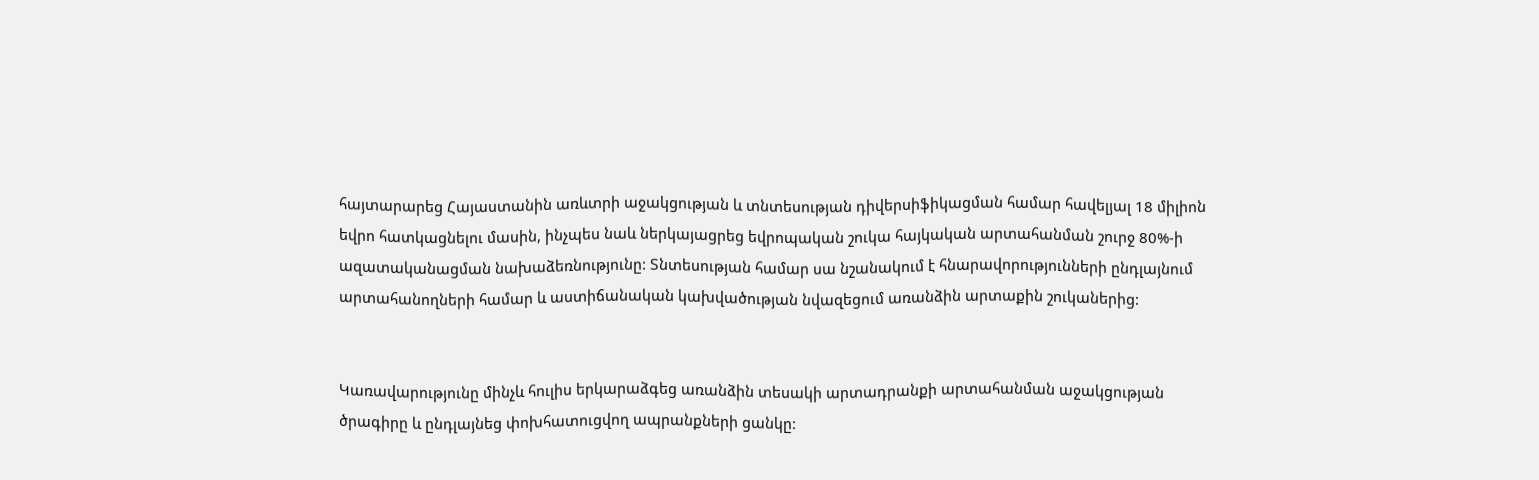հայտարարեց Հայաստանին առևտրի աջակցության և տնտեսության դիվերսիֆիկացման համար հավելյալ 18 միլիոն եվրո հատկացնելու մասին, ինչպես նաև ներկայացրեց եվրոպական շուկա հայկական արտահանման շուրջ 80%-ի ազատականացման նախաձեռնությունը: Տնտեսության համար սա նշանակում է հնարավորությունների ընդլայնում արտահանողների համար և աստիճանական կախվածության նվազեցում առանձին արտաքին շուկաներից:


Կառավարությունը մինչև հուլիս երկարաձգեց առանձին տեսակի արտադրանքի արտահանման աջակցության ծրագիրը և ընդլայնեց փոխհատուցվող ապրանքների ցանկը: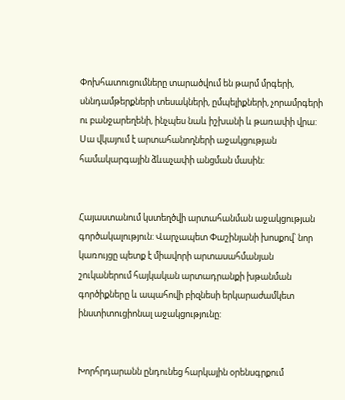Փոխհատուցումները տարածվում են թարմ մրգերի, սննդամթերքների տեսակների, ըմպելիքների, չորամրգերի ու բանջարեղենի, ինչպես նաև իշխանի և թառափի վրա: Սա վկայում է արտահանողների աջակցության համակարգային ձևաչափի անցման մասին:


Հայաստանում կստեղծվի արտահանման աջակցության գործակալություն: Վարչապետ Փաշինյանի խոսքով՝ նոր կառույցը պետք է միավորի արտասահմանյան շուկաներում հայկական արտադրանքի խթանման գործիքները և ապահովի բիզնեսի երկարաժամկետ ինստիտուցիոնալ աջակցությունը:


Խորհրդարանն ընդունեց հարկային օրենսգրքում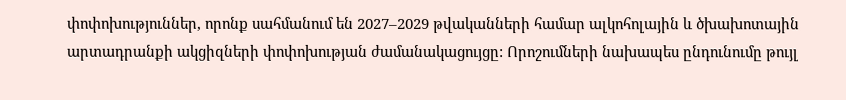փոփոխություններ, որոնք սահմանում են 2027–2029 թվականների համար ալկոհոլային և ծխախոտային արտադրանքի ակցիզների փոփոխության ժամանակացույցը: Որոշումների նախապես ընդունումը թույլ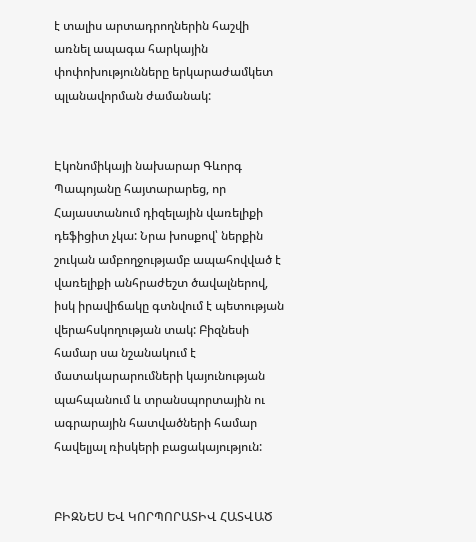է տալիս արտադրողներին հաշվի առնել ապագա հարկային փոփոխությունները երկարաժամկետ պլանավորման ժամանակ:


Էկոնոմիկայի նախարար Գևորգ Պապոյանը հայտարարեց, որ Հայաստանում դիզելային վառելիքի դեֆիցիտ չկա: Նրա խոսքով՝ ներքին շուկան ամբողջությամբ ապահովված է վառելիքի անհրաժեշտ ծավալներով, իսկ իրավիճակը գտնվում է պետության վերահսկողության տակ: Բիզնեսի համար սա նշանակում է մատակարարումների կայունության պահպանում և տրանսպորտային ու ագրարային հատվածների համար հավելյալ ռիսկերի բացակայություն:


ԲԻԶՆԵՍ ԵՎ ԿՈՐՊՈՐԱՏԻՎ ՀԱՏՎԱԾ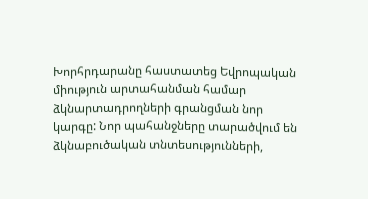Խորհրդարանը հաստատեց Եվրոպական միություն արտահանման համար ձկնարտադրողների գրանցման նոր կարգը: Նոր պահանջները տարածվում են ձկնաբուծական տնտեսությունների,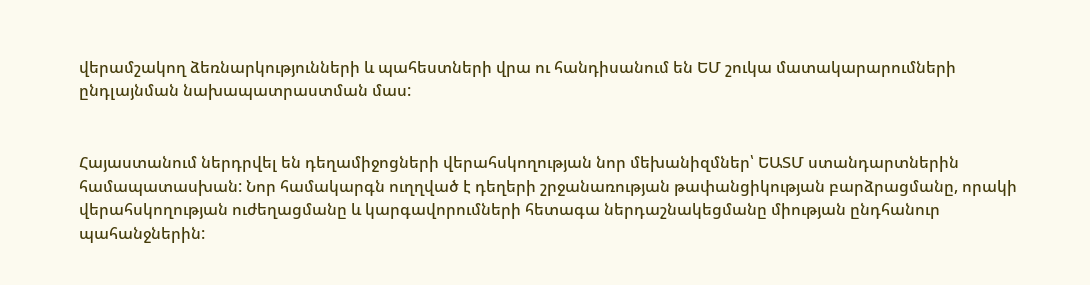վերամշակող ձեռնարկությունների և պահեստների վրա ու հանդիսանում են ԵՄ շուկա մատակարարումների ընդլայնման նախապատրաստման մաս:


Հայաստանում ներդրվել են դեղամիջոցների վերահսկողության նոր մեխանիզմներ՝ ԵԱՏՄ ստանդարտներին համապատասխան: Նոր համակարգն ուղղված է դեղերի շրջանառության թափանցիկության բարձրացմանը, որակի վերահսկողության ուժեղացմանը և կարգավորումների հետագա ներդաշնակեցմանը միության ընդհանուր պահանջներին: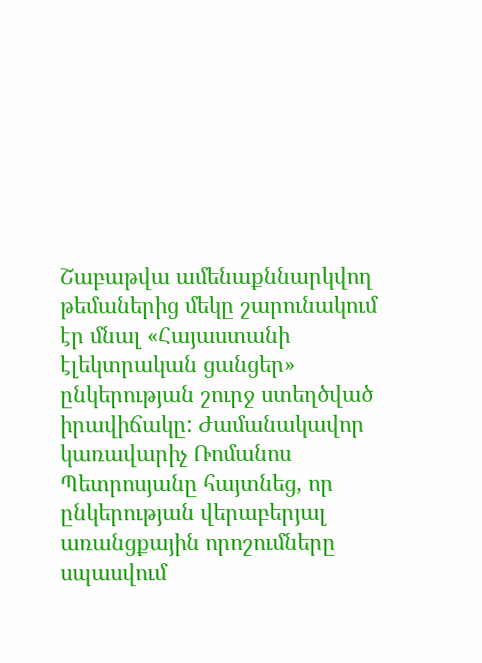Շաբաթվա ամենաքննարկվող թեմաներից մեկը շարունակում էր մնալ «Հայաստանի էլեկտրական ցանցեր» ընկերության շուրջ ստեղծված իրավիճակը: Ժամանակավոր կառավարիչ Ռոմանոս Պետրոսյանը հայտնեց, որ ընկերության վերաբերյալ առանցքային որոշումները սպասվում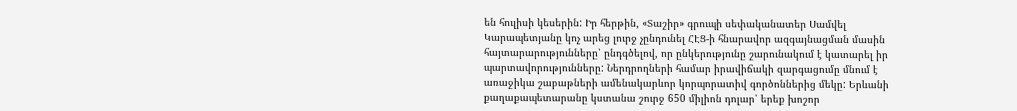են հուլիսի կեսերին: Իր հերթին, «Տաշիր» գրուպի սեփականատեր Սամվել Կարապետյանը կոչ արեց լուրջ չընդունել ՀԷՑ-ի հնարավոր ազգայնացման մասին հայտարարությունները՝ ընդգծելով, որ ընկերությունը շարունակում է կատարել իր պարտավորությունները: Ներդրողների համար իրավիճակի զարգացումը մնում է առաջիկա շաբաթների ամենակարևոր կորպորատիվ գործոններից մեկը: Երևանի քաղաքապետարանը կստանա շուրջ 650 միլիոն դոլար՝ երեք խոշոր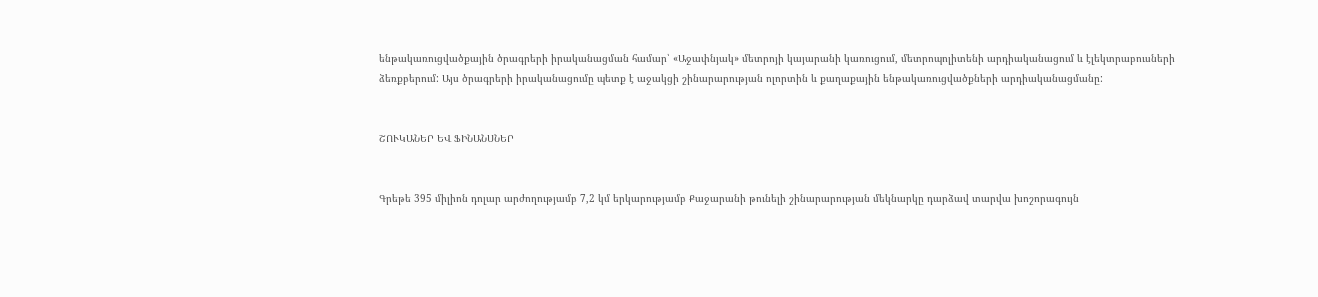ենթակառուցվածքային ծրագրերի իրականացման համար՝ «Աջափնյակ» մետրոյի կայարանի կառուցում, մետրոպոլիտենի արդիականացում և էլեկտրաբուսների ձեռքբերում: Այս ծրագրերի իրականացումը պետք է աջակցի շինարարության ոլորտին և քաղաքային ենթակառուցվածքների արդիականացմանը:


ՇՈՒԿԱՆԵՐ ԵՎ ՖԻՆԱՆՍՆԵՐ


Գրեթե 395 միլիոն դոլար արժողությամբ 7,2 կմ երկարությամբ Քաջարանի թունելի շինարարության մեկնարկը դարձավ տարվա խոշորագույն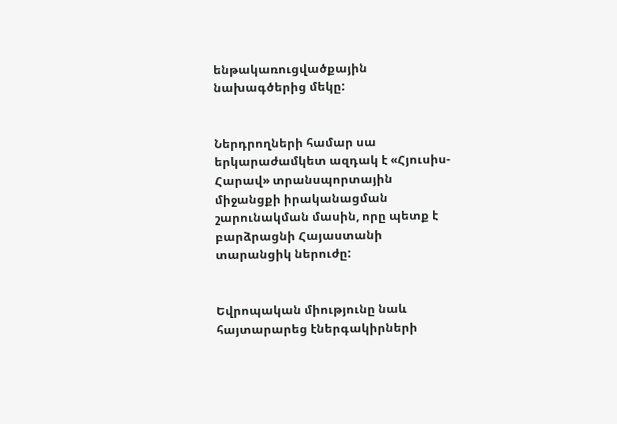ենթակառուցվածքային նախագծերից մեկը:


Ներդրողների համար սա երկարաժամկետ ազդակ է «Հյուսիս-Հարավ» տրանսպորտային միջանցքի իրականացման շարունակման մասին, որը պետք է բարձրացնի Հայաստանի տարանցիկ ներուժը:


Եվրոպական միությունը նաև հայտարարեց էներգակիրների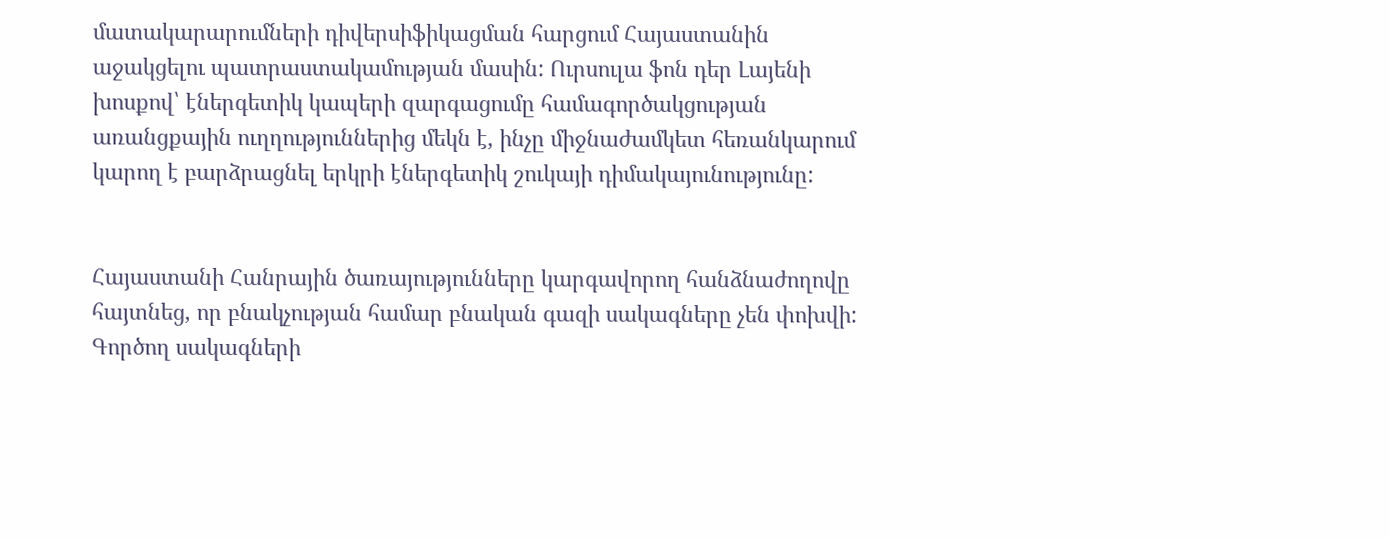մատակարարումների դիվերսիֆիկացման հարցում Հայաստանին աջակցելու պատրաստակամության մասին: Ուրսուլա ֆոն դեր Լայենի խոսքով՝ էներգետիկ կապերի զարգացումը համագործակցության առանցքային ուղղություններից մեկն է, ինչը միջնաժամկետ հեռանկարում կարող է բարձրացնել երկրի էներգետիկ շուկայի դիմակայունությունը:


Հայաստանի Հանրային ծառայությունները կարգավորող հանձնաժողովը հայտնեց, որ բնակչության համար բնական գազի սակագները չեն փոխվի: Գործող սակագների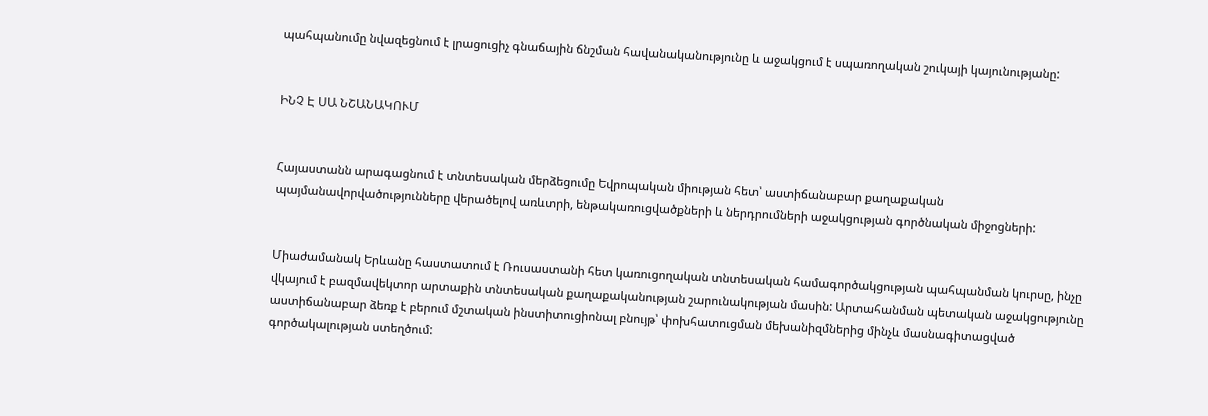պահպանումը նվազեցնում է լրացուցիչ գնաճային ճնշման հավանականությունը և աջակցում է սպառողական շուկայի կայունությանը:


ԻՆՉ Է ՍԱ ՆՇԱՆԱԿՈՒՄ


Հայաստանն արագացնում է տնտեսական մերձեցումը Եվրոպական միության հետ՝ աստիճանաբար քաղաքական պայմանավորվածությունները վերածելով առևտրի, ենթակառուցվածքների և ներդրումների աջակցության գործնական միջոցների:


Միաժամանակ Երևանը հաստատում է Ռուսաստանի հետ կառուցողական տնտեսական համագործակցության պահպանման կուրսը, ինչը վկայում է բազմավեկտոր արտաքին տնտեսական քաղաքականության շարունակության մասին: Արտահանման պետական աջակցությունը աստիճանաբար ձեռք է բերում մշտական ինստիտուցիոնալ բնույթ՝ փոխհատուցման մեխանիզմներից մինչև մասնագիտացված գործակալության ստեղծում: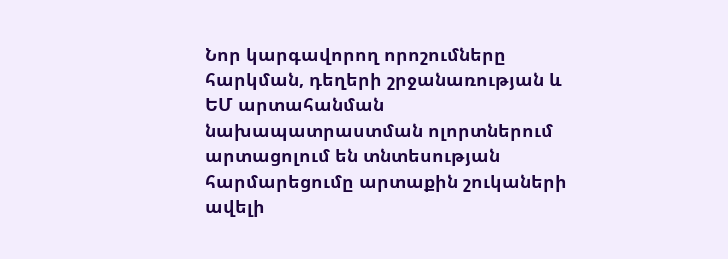Նոր կարգավորող որոշումները հարկման, դեղերի շրջանառության և ԵՄ արտահանման նախապատրաստման ոլորտներում արտացոլում են տնտեսության հարմարեցումը արտաքին շուկաների ավելի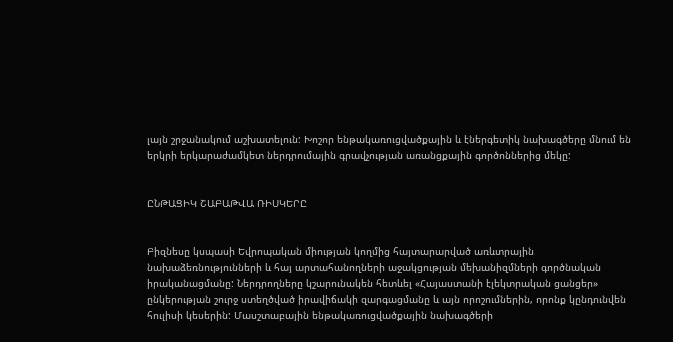լայն շրջանակում աշխատելուն: Խոշոր ենթակառուցվածքային և էներգետիկ նախագծերը մնում են երկրի երկարաժամկետ ներդրումային գրավչության առանցքային գործոններից մեկը:


ԸՆԹԱՑԻԿ ՇԱԲԱԹՎԱ ՌԻՍԿԵՐԸ


Բիզնեսը կսպասի Եվրոպական միության կողմից հայտարարված առևտրային նախաձեռնությունների և հայ արտահանողների աջակցության մեխանիզմների գործնական իրականացմանը: Ներդրողները կշարունակեն հետևել «Հայաստանի էլեկտրական ցանցեր» ընկերության շուրջ ստեղծված իրավիճակի զարգացմանը և այն որոշումներին, որոնք կընդունվեն հուլիսի կեսերին: Մասշտաբային ենթակառուցվածքային նախագծերի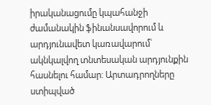իրականացումը կպահանջի ժամանակին ֆինանսավորում և արդյունավետ կառավարում՝ ակնկալվող տնտեսական արդյունքին հասնելու համար: Արտադրողները ստիպված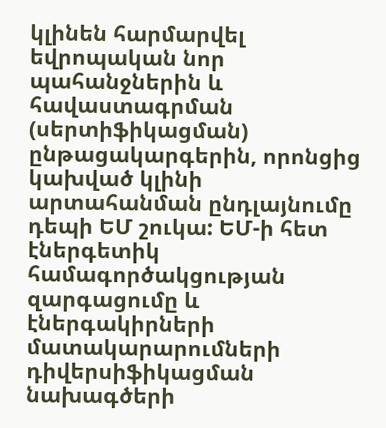կլինեն հարմարվել եվրոպական նոր պահանջներին և հավաստագրման (սերտիֆիկացման) ընթացակարգերին, որոնցից կախված կլինի արտահանման ընդլայնումը դեպի ԵՄ շուկա: ԵՄ-ի հետ էներգետիկ համագործակցության զարգացումը և էներգակիրների մատակարարումների դիվերսիֆիկացման նախագծերի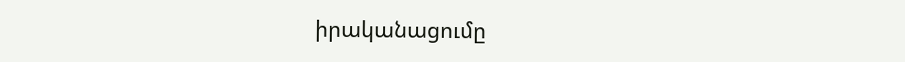իրականացումը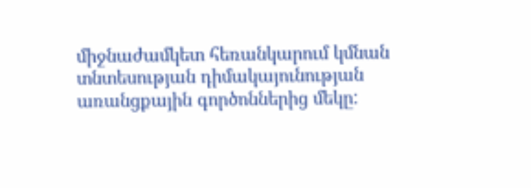միջնաժամկետ հեռանկարում կմնան տնտեսության դիմակայունության առանցքային գործոններից մեկը: